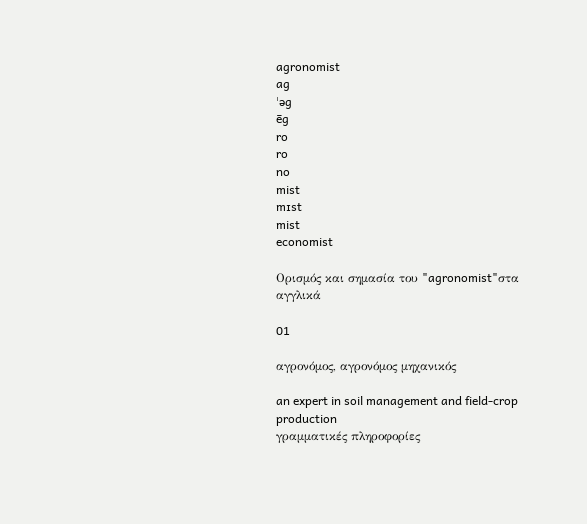agronomist
ag
ˈəg
ēg
ro
ro
no
mist
mɪst
mist
economist

Ορισμός και σημασία του "agronomist"στα αγγλικά

01

αγρονόμος, αγρονόμος μηχανικός

an expert in soil management and field-crop production
γραμματικές πληροφορίες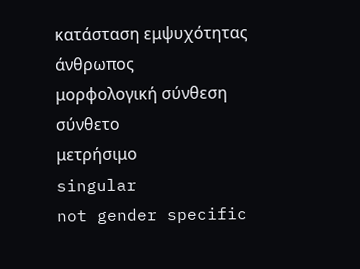κατάσταση εμψυχότητας
άνθρωπος
μορφολογική σύνθεση
σύνθετο
μετρήσιμο
singular
not gender specific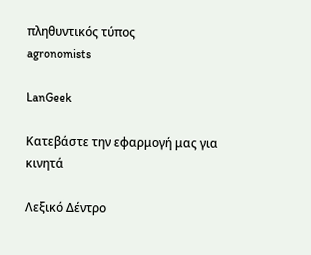πληθυντικός τύπος
agronomists

LanGeek

Κατεβάστε την εφαρμογή μας για κινητά

Λεξικό Δέντρο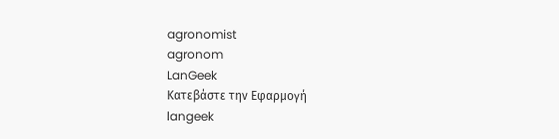agronomist
agronom
LanGeek
Κατεβάστε την Εφαρμογή
langeek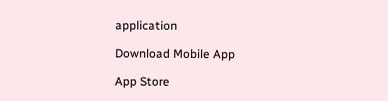application

Download Mobile App

App Store